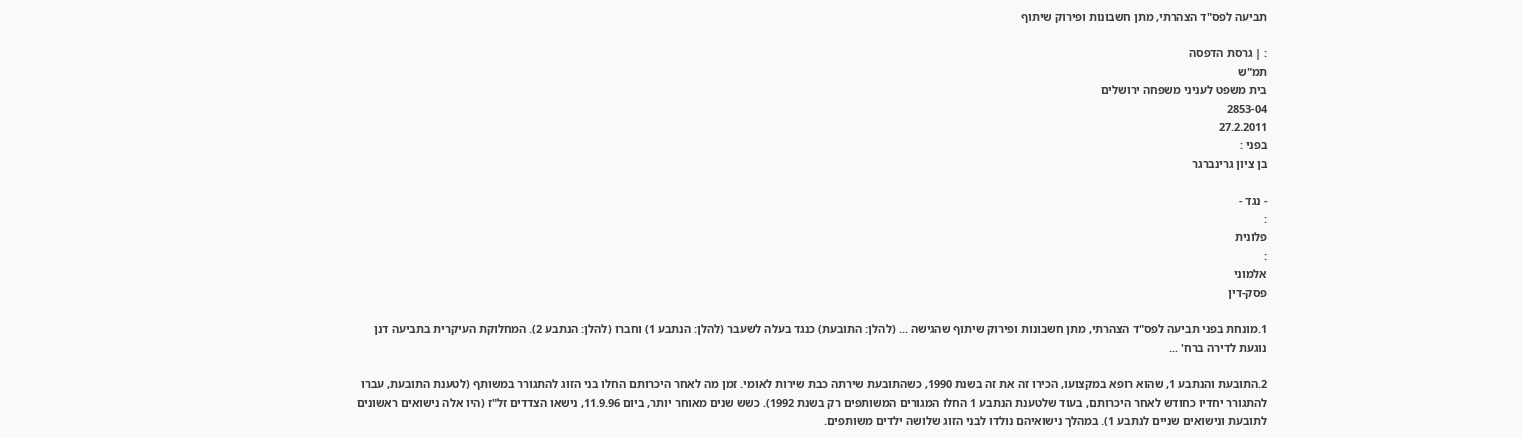תביעה לפס"ד הצהרתי, מתן חשבונות ופירוק שיתוף

: | גרסת הדפסה
תמ"ש
בית משפט לעניני משפחה ירושלים
2853-04
27.2.2011
בפני :
בן ציון גרינברגר

- נגד -
:
פלונית
:
אלמוני
פסק-דין

1.מונחת בפני תביעה לפס"ד הצהרתי, מתן חשבונות ופירוק שיתוף שהגישה ... (להלן: התובעת) כנגד בעלה לשעבר (להלן: הנתבע 1) וחברו (להלן: הנתבע 2). המחלוקת העיקרית בתביעה דנן נוגעת לדירה ברח' ...

2.התובעת והנתבע 1, שהוא רופא במקצועו, הכירו זה את זה בשנת 1990, כשהתובעת שירתה כבת שירות לאומי. זמן מה לאחר היכרותם החלו בני הזוג להתגורר במשותף (לטענת התובעת, עברו להתגורר יחדיו כחודש לאחר היכרותם, בעוד שלטענת הנתבע 1 החלו המגורים המשותפים רק בשנת 1992). כשש שנים מאוחר יותר, ביום 11.9.96, נישאו הצדדים זל"ז (היו אלה נישואים ראשונים לתובעת ונישואים שניים לנתבע 1). במהלך נישואיהם נולדו לבני הזוג שלושה ילדים משותפים.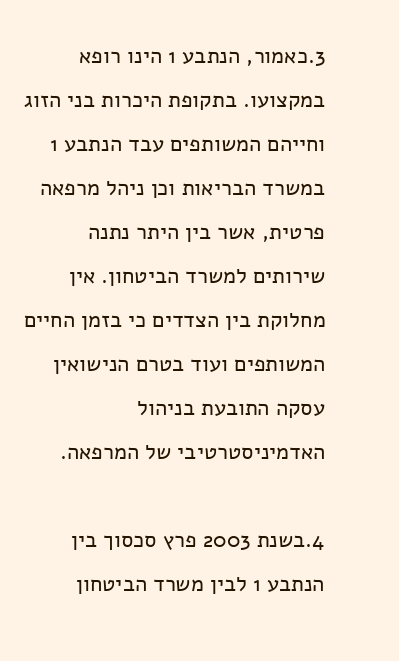3.כאמור, הנתבע 1 הינו רופא במקצועו. בתקופת היכרות בני הזוג וחייהם המשותפים עבד הנתבע 1 במשרד הבריאות וכן ניהל מרפאה פרטית, אשר בין היתר נתנה שירותים למשרד הביטחון. אין מחלוקת בין הצדדים כי בזמן החיים המשותפים ועוד בטרם הנישואין עסקה התובעת בניהול האדמיניסטרטיבי של המרפאה.

4.בשנת 2003 פרץ סכסוך בין הנתבע 1 לבין משרד הביטחון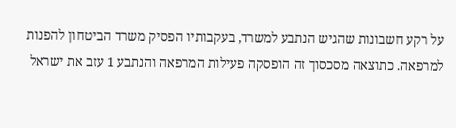על רקע חשבונות שהגיש הנתבע למשרד, בעקבותיו הפסיק משרד הביטחון להפנות למרפאה. כתוצאה מסכסוך זה הופסקה פעילות המרפאה והנתבע 1 עזב את ישראל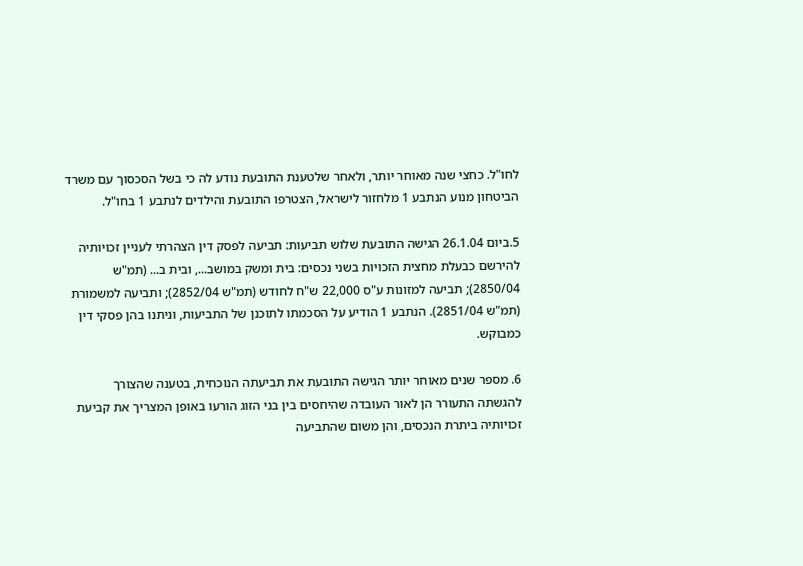לחו"ל. כחצי שנה מאוחר יותר, ולאחר שלטענת התובעת נודע לה כי בשל הסכסוך עם משרד הביטחון מנוע הנתבע 1 מלחזור לישראל, הצטרפו התובעת והילדים לנתבע 1 בחו"ל.

5.ביום 26.1.04 הגישה התובעת שלוש תביעות: תביעה לפסק דין הצהרתי לעניין זכויותיה להירשם כבעלת מחצית הזכויות בשני נכסים: בית ומשק במושב..., ובית ב... (תמ"ש 2850/04); תביעה למזונות ע"ס 22,000 ש"ח לחודש (תמ"ש 2852/04); ותביעה למשמורת (תמ"ש 2851/04). הנתבע 1 הודיע על הסכמתו לתוכנן של התביעות, וניתנו בהן פסקי דין כמבוקש.

6. מספר שנים מאוחר יותר הגישה התובעת את תביעתה הנוכחית, בטענה שהצורך להגשתה התעורר הן לאור העובדה שהיחסים בין בני הזוג הורעו באופן המצריך את קביעת זכויותיה ביתרת הנכסים, והן משום שהתביעה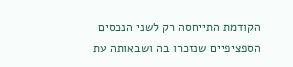הקודמת התייחסה רק לשני הנכסים הספציפיים שנזכרו בה ושבאותה עת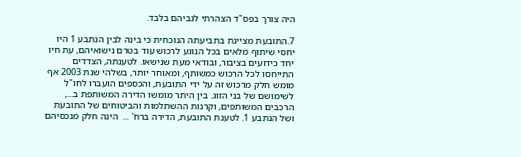היה צורך בפס"ד הצהרתי לגביהם בלבד.

7.התובעת מציינת בתביעתה הנוכחית כי בינה לבין הנתבע 1 היו יחסי שיתוף מלאים בכל הנוגע לרכוש עוד בטרם נישואיהם, עת חיו יחד כידועים בציבור, ובודאי מעת שנישאו. לטענתה, הצדדים התייחסו לכל הרכוש כמשותף, ומאוחר יותר, בשלהי שנת 2003 אף מומש חלק מרכוש זה על ידי התובעת, והכספים הועברו לחו"ל לשימושם של בני הזוג. בין היתר מומשו הדירה המשותפת ב..., הרכבים המשותפים, וקרנות ההשתלמות והביטוחים של התובעת ושל הנתבע 1. לטענת התובעת, הדירה ברח' ...  הינה חלק מנכסיהם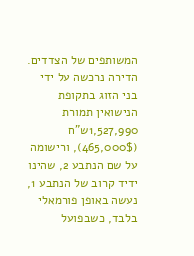המשותפים של הצדדים. הדירה נרכשה על ידי בני הזוג בתקופת הנישואין תמורת 1,527,990ש"ח (465,000$), ורישומה על שם הנתבע 2, שהינו ידיד קרוב של הנתבע 1, נעשה באופן פורמאלי בלבד, כשבפועל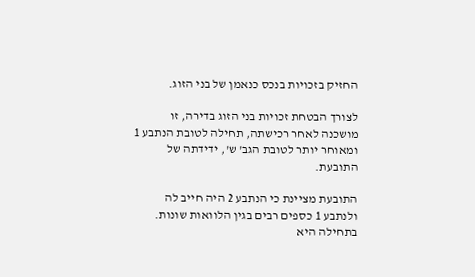החזיק בזכויות בנכס כנאמן של בני הזוג.

לצורך הבטחת זכויות בני הזוג בדירה, זו מושכנה לאחר רכישתה, תחילה לטובת הנתבע 1 ומאוחר יותר לטובת הגב' ש', ידידתה של התובעת.

התובעת מציינת כי הנתבע 2 היה חייב לה ולנתבע 1 כספים רבים בגין הלוואות שונות. בתחילה היא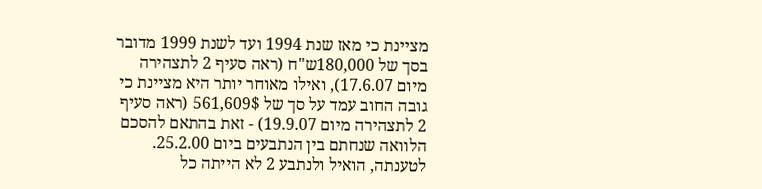מציינת כי מאז שנת 1994 ועד לשנת 1999 מדובר בסך של 180,000ש"ח (ראה סעיף 2 לתצהירה מיום 17.6.07), ואילו מאוחר יותר היא מציינת כי גובה החוב עמד על סך של 561,609$ (ראה סעיף 2 לתצהירה מיום 19.9.07) - זאת בהתאם להסכם הלוואה שנחתם בין הנתבעים ביום 25.2.00. לטענתה, הואיל ולנתבע 2 לא הייתה כל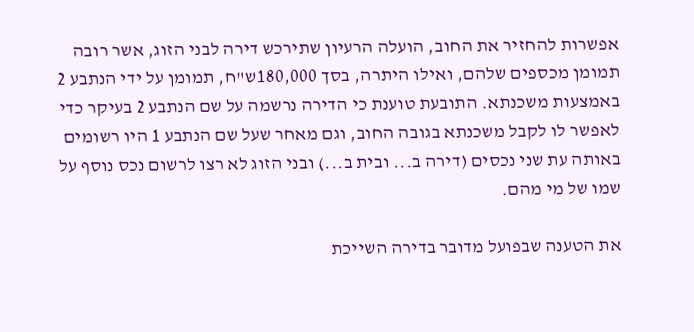אפשרות להחזיר את החוב, הועלה הרעיון שתירכש דירה לבני הזוג, אשר רובה תמומן מכספים שלהם, ואילו היתרה, בסך 180,000ש"ח, תמומן על ידי הנתבע 2 באמצעות משכנתא. התובעת טוענת כי הדירה נרשמה על שם הנתבע 2 בעיקר כדי לאפשר לו לקבל משכנתא בגובה החוב, וגם מאחר שעל שם הנתבע 1 היו רשומים באותה עת שני נכסים (דירה ב... ובית ב...) ובני הזוג לא רצו לרשום נכס נוסף על שמו של מי מהם.

את הטענה שבפועל מדובר בדירה השייכת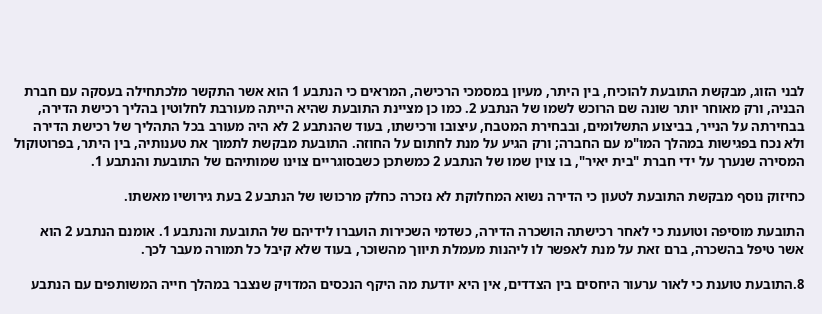לבני הזוג, מבקשת התובעת להוכיח, בין היתר, מעיון במסמכי הרכישה, המראים כי הנתבע 1 הוא אשר התקשר מלכתחילה בעסקה עם חברת הבניה, ורק מאוחר יותר שונה שם הרוכש לשמו של הנתבע 2. כמו כן מציינת התובעת שהיא הייתה מעורבת לחלוטין בהליך רכישת הדירה, בבחירתה על הנייר, בביצוע התשלומים, ובבחירת המטבח, עיצובו ורכישתו, בעוד שהנתבע 2 לא היה מעורב בכל התהליך של רכישת הדירה ולא נכח בפגישות במהלך המו"מ עם החברה; ורק הגיע על מנת לחתום על החוזה. התובעת מבקשת לתמוך את טענותיה, בין היתר, בפרוטוקול המסירה שנערך על ידי חברת "בית יאיר", בו צוין שמו של הנתבע 2 כמשתכן כשבסוגריים צוינו שמותיהם של התובעת והנתבע 1.

כחיזוק נוסף מבקשת התובעת לטעון כי הדירה נשוא המחלוקת לא נזכרה כחלק מרכושו של הנתבע 2 בעת גירושיו מאשתו.

התובעת מוסיפה וטוענת כי לאחר רכישתה הושכרה הדירה, כשדמי השכירות הועברו לידיהם של התובעת והנתבע 1. אומנם הנתבע 2 הוא אשר טיפל בהשכרה, ברם זאת על מנת לאפשר לו ליהנות מעמלת תיווך מהשוכר, בעוד שלא קיבל כל תמורה מעבר לכך.

8.התובעת טוענת כי לאור ערעור היחסים בין הצדדים, אין היא יודעת מה היקף הנכסים המדויק שנצבר במהלך חייה המשותפים עם הנתבע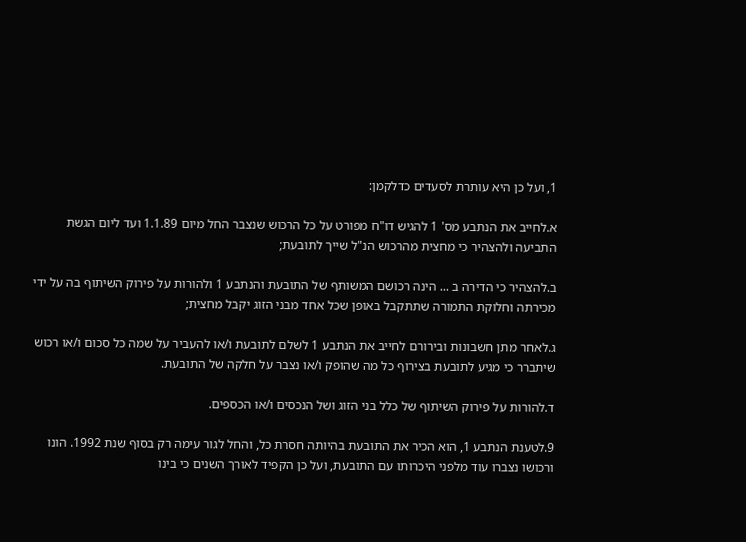1, ועל כן היא עותרת לסעדים כדלקמן:

א.לחייב את הנתבע מס' 1 להגיש דו"ח מפורט על כל הרכוש שנצבר החל מיום 1.1.89 ועד ליום הגשת התביעה ולהצהיר כי מחצית מהרכוש הנ"ל שייך לתובעת;

ב.להצהיר כי הדירה ב ... הינה רכושם המשותף של התובעת והנתבע 1 ולהורות על פירוק השיתוף בה על ידי מכירתה וחלוקת התמורה שתתקבל באופן שכל אחד מבני הזוג יקבל מחצית;

ג.לאחר מתן חשבונות ובירורם לחייב את הנתבע 1 לשלם לתובעת ו/או להעביר על שמה כל סכום ו/או רכוש שיתברר כי מגיע לתובעת בצירוף כל מה שהופק ו/או נצבר על חלקה של התובעת.

ד.להורות על פירוק השיתוף של כלל בני הזוג ושל הנכסים ו/או הכספים.

9.לטענת הנתבע 1, הוא הכיר את התובעת בהיותה חסרת כל, והחל לגור עימה רק בסוף שנת 1992. הונו ורכושו נצברו עוד מלפני היכרותו עם התובעת, ועל כן הקפיד לאורך השנים כי בינו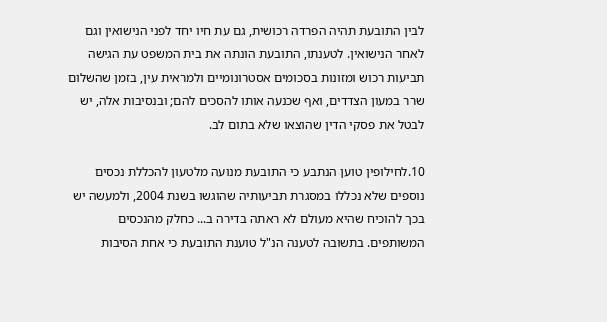לבין התובעת תהיה הפרדה רכושית, גם עת חיו יחד לפני הנישואין וגם לאחר הנישואין. לטענתו, התובעת הונתה את בית המשפט עת הגישה תביעות רכוש ומזונות בסכומים אסטרונומיים ולמראית עין, בזמן שהשלום שרר במעון הצדדים, ואף שכנעה אותו להסכים להם; ובנסיבות אלה, יש לבטל את פסקי הדין שהוצאו שלא בתום לב.

10.לחילופין טוען הנתבע כי התובעת מנועה מלטעון להכללת נכסים נוספים שלא נכללו במסגרת תביעותיה שהוגשו בשנת 2004, ולמעשה יש בכך להוכיח שהיא מעולם לא ראתה בדירה ב... כחלק מהנכסים המשותפים. בתשובה לטענה הנ"ל טוענת התובעת כי אחת הסיבות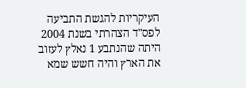העיקריות להגשת התביעה לפס"ד הצהרתי בשנת 2004 היתה שהנתבע 1 נאלץ לעזוב את הארץ והיה חשש שמא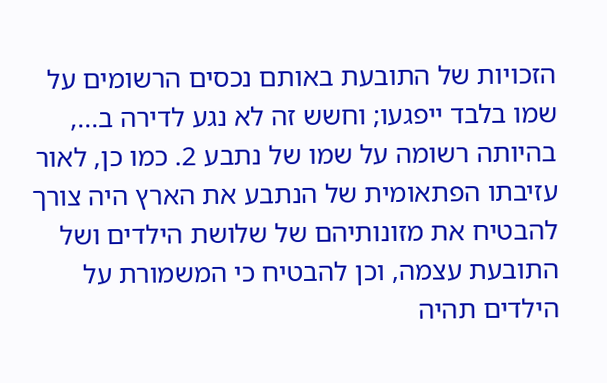הזכויות של התובעת באותם נכסים הרשומים על שמו בלבד ייפגעו; וחשש זה לא נגע לדירה ב..., בהיותה רשומה על שמו של נתבע 2. כמו כן, לאור עזיבתו הפתאומית של הנתבע את הארץ היה צורך להבטיח את מזונותיהם של שלושת הילדים ושל התובעת עצמה, וכן להבטיח כי המשמורת על הילדים תהיה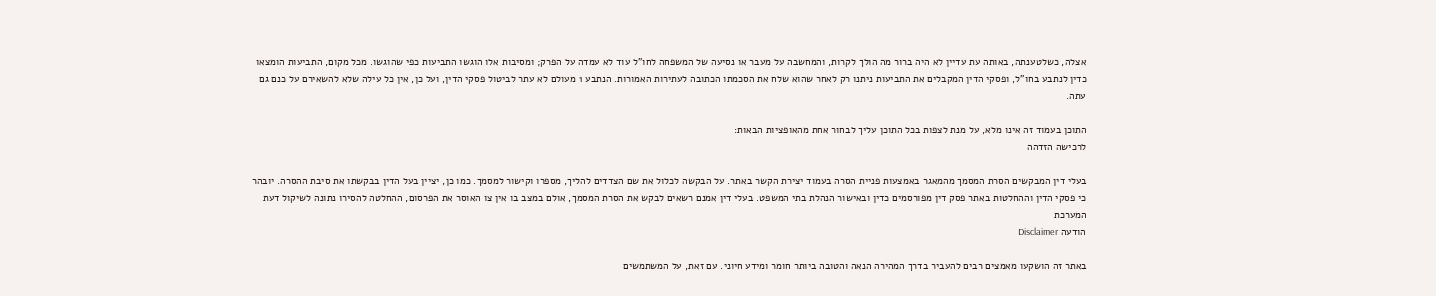אצלה, כשלטענתה, באותה עת עדיין לא היה ברור מה הולך לקרות, והמחשבה על מעבר או נסיעה של המשפחה לחו"ל עוד לא עמדה על הפרק; ומסיבות אלו הוגשו התביעות כפי שהוגשו. מכל מקום, התביעות הומצאו כדין לנתבע בחו"ל, ופסקי הדין המקבלים את התביעות ניתנו רק לאחר שהוא שלח את הסכמתו הכתובה לעתירות האמורות. הנתבע 1 מעולם לא עתר לביטול פסקי הדין, ועל כן, אין כל עילה שלא להשאירם על כנם גם עתה.

התוכן בעמוד זה אינו מלא, על מנת לצפות בכל התוכן עליך לבחור אחת מהאופציות הבאות:
לרכישה הזדהה

בעלי דין המבקשים הסרת המסמך מהמאגר באמצעות פניית הסרה בעמוד יצירת הקשר באתר. על הבקשה לכלול את שם הצדדים להליך, מספרו וקישור למסמך. כמו כן, יציין בעל הדין בבקשתו את סיבת ההסרה. יובהר כי פסקי הדין וההחלטות באתר פסק דין מפורסמים כדין ובאישור הנהלת בתי המשפט. בעלי דין אמנם רשאים לבקש את הסרת המסמך, אולם במצב בו אין צו האוסר את הפרסום, ההחלטה להסירו נתונה לשיקול דעת המערכת
הודעה Disclaimer

באתר זה הושקעו מאמצים רבים להעביר בדרך המהירה הנאה והטובה ביותר חומר ומידע חיוני. עם זאת, על המשתמשים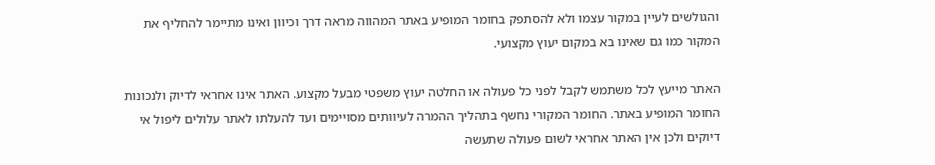והגולשים לעיין במקור עצמו ולא להסתפק בחומר המופיע באתר המהווה מראה דרך וכיוון ואינו מתיימר להחליף את המקור כמו גם שאינו בא במקום יעוץ מקצועי.

האתר מייעץ לכל משתמש לקבל לפני כל פעולה או החלטה יעוץ משפטי מבעל מקצוע. האתר אינו אחראי לדיוק ולנכונות החומר המופיע באתר. החומר המקורי נחשף בתהליך ההמרה לעיוותים מסויימים ועד להעלתו לאתר עלולים ליפול אי דיוקים ולכן אין האתר אחראי לשום פעולה שתעשה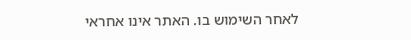לאחר השימוש בו. האתר אינו אחראי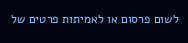לשום פרסום או לאמיתות פרטים של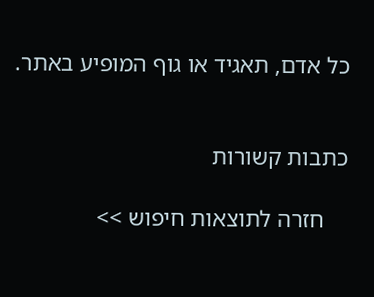כל אדם, תאגיד או גוף המופיע באתר.


כתבות קשורות

    חזרה לתוצאות חיפוש >>